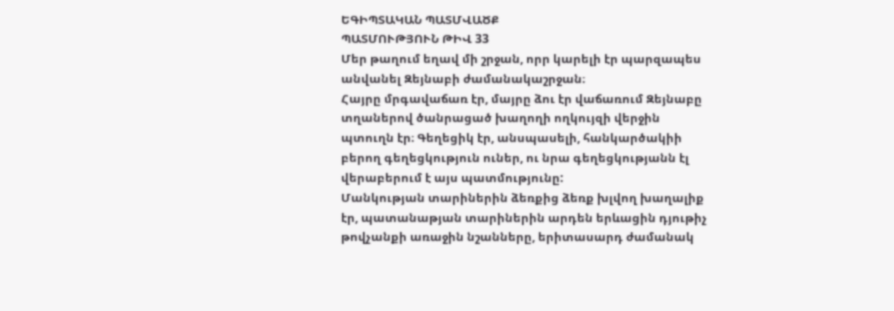ԵԳԻՊՏԱԿԱՆ ՊԱՏՄՎԱԾՔ
ՊԱՏՄՈՒԹՅՈՒՆ ԹԻՎ 33
Մեր թաղում եղավ մի շրջան, որր կարելի էր պարզապես անվանել Զեյնաբի ժամանակաշրջան։
Հայրը մրգավաճառ էր, մայրը ձու էր վաճառում Զեյնաբը տղաներով ծանրացած խաղողի ողկույզի վերջին պտուղն էր։ Գեղեցիկ էր, անսպասելի, հանկարծակիի բերող գեղեցկություն ուներ, ու նրա գեղեցկությանն էլ վերաբերում է այս պատմությունը:
Մանկության տարիներին ձեռքից ձեռք խլվող խաղալիք էր, պատանաթյան տարիներին արդեն երևացին դյութիչ թովչանքի առաջին նշանները, երիտասարդ ժամանակ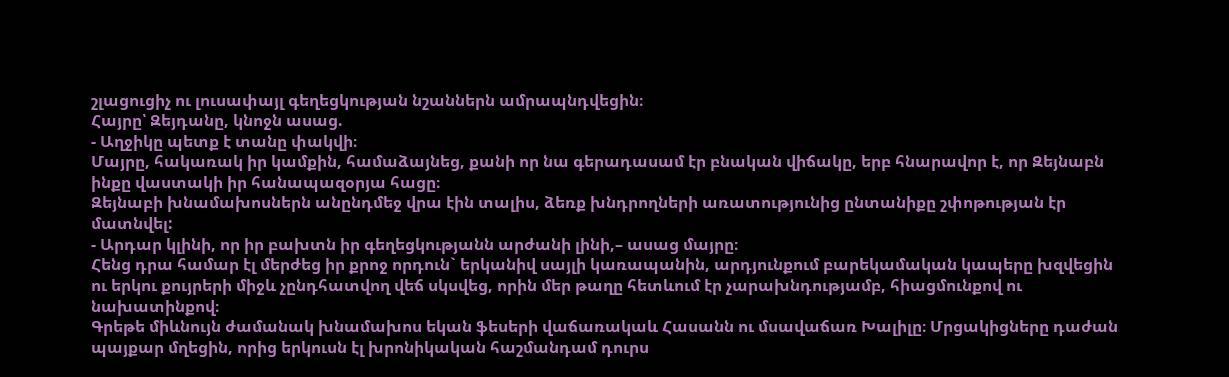շլացուցիչ ու լուսափայլ գեղեցկության նշաններն ամրապնդվեցին։
Հայրը՝ Զեյդանը, կնոջն ասաց.
- Աղջիկը պետք է տանը փակվի։
Մայրը, հակառակ իր կամքին, համաձայնեց, քանի որ նա գերադասամ էր բնական վիճակը, երբ հնարավոր է, որ Զեյնաբն ինքը վաստակի իր հանապազօրյա հացը։
Զեյնաբի խնամախոսներն անընդմեջ վրա էին տալիս, ձեռք խնդրողների առատությունից ընտանիքը շփոթության էր մատնվել:
- Արդար կլինի, որ իր բախտն իր գեղեցկությանն արժանի լինի,– ասաց մայրը։
Հենց դրա համար էլ մերժեց իր քրոջ որդուն` երկանիվ սայլի կառապանին, արդյունքում բարեկամական կապերը խզվեցին ու երկու քույրերի միջև չընդհատվող վեճ սկսվեց, որին մեր թաղը հետևում էր չարախնդությամբ, հիացմունքով ու նախատինքով։
Գրեթե միևնույն ժամանակ խնամախոս եկան ֆեսերի վաճառակաև Հասանն ու մսավաճառ Խալիլը։ Մրցակիցները դաժան պայքար մղեցին, որից երկուսն էլ խրոնիկական հաշմանդամ դուրս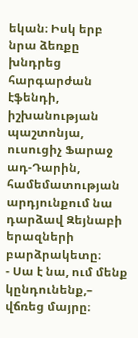եկան։ Իսկ երբ նրա ձեռքը խնդրեց հարգարժան էֆենդի, իշխանության պաշտոնյա, ուսուցիչ Ֆարաջ ադ-Դարին, համեմատության արդյունքում նա դարձավ Զեյնաբի երազների բարձրակետը։
- Սա է նա, ում մենք կընդունենք,– վճռեց մայրը։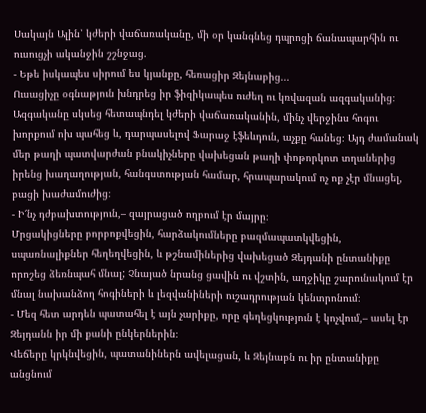Սակայն Ալին՝ կժերի վաճառականը, մի օր կանգնեց դպրոցի ճանապարհին ու ուսուցչի ականջին շշնջաց.
- Եթե իսկապես սիրում ես կյանքը, հեռացիր Զեյնաբից...
Ուսացիչը օգնաթյուն խնդրեց իր ֆիզիկապես ուժեղ ու կռվազան ազգականից։ Ազգականը սկսեց հետապնդել կժերի վաճառականին, մինչ վերջինս հոգու խորքում ոխ պահեց և, դարպասելով Ֆարաջ էֆեևդուն, աչքը հանեց։ Այդ ժամանակ մեր թաղի պատվարժան բնակիչները վախեցան թաղի փոթորկոտ տղաներից իրենց խաղաղության, հանգստության համար, հրապարակում ոչ ոք չէր մնացել, բացի խաժամուժից։
- Ի՜նչ դժբախտություն,– զայրացած ողբում էր մայրը։
Մրցակիցները բորբոքվեցին, հարձակումները բազմապատկվեցին, սպառնալիքներ հեղեղվեցին, և թշնամիներից վախեցած Զեյդանի ընտանիքը որոշեց ձեռնպահ մնալ; Չնայած նրանց ցավին ու վշտին, աղջիկը շարունակում էր մնալ նախանձող հոգիների և լեզվանիների ուշադրության կենտրոնում։
- Մեզ հետ արդեն պատահել է այն չարիքը, որը գեղեցկություն է կոչվում,– ասել էր Զեյդանն իր մի քանի ընկերներին։
Վեճերը կրկնվեցին, պատանիներն ավելացան, և Զեյնաբն ու իր ընտանիքը անցնում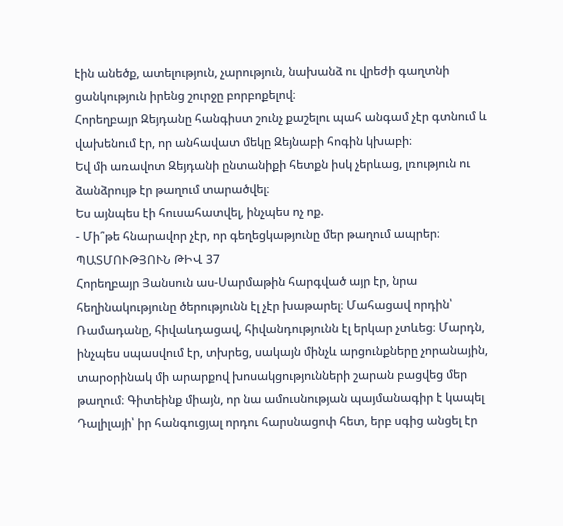էին անեծք, ատելություն, չարություն, նախանձ ու վրեժի գաղտնի ցանկություն իրենց շուրջը բորբոքելով։
Հորեղբայր Զեյդանը հանգիստ շունչ քաշելու պահ անգամ չէր գտնում և վախենում էր, որ անհավատ մեկը Զեյնաբի հոգին կխաբի։
Եվ մի առավոտ Զեյդանի ընտանիքի հետքն իսկ չերևաց, լռություն ու ձանձրույթ էր թաղում տարածվել։
Ես այնպես էի հուսահատվել, ինչպես ոչ ոք.
- Մի՞թե հնարավոր չէր, որ գեղեցկաթյունը մեր թաղում ապրեր։
ՊԱՏՄՈՒԹՅՈՒՆ ԹԻՎ 37
Հորեղբայր Յանսուն աս-Սարմաթին հարգված այր էր, նրա հեղինակությունը ծերությունն էլ չէր խաթարել։ Մահացավ որդին՝ Ռամադանը, հիվաևդացավ, հիվանդությունն էլ երկար չտևեց։ Մարդն, ինչպես սպասվում էր, տխրեց, սակայն մինչև արցունքները չորանային, տարօրինակ մի արարքով խոսակցությունների շարան բացվեց մեր թաղում։ Գիտեինք միայն, որ նա ամուսնության պայմանագիր է կապել Դալիլայի՝ իր հանգուցյալ որդու հարսնացոփ հետ, երբ սգից անցել էր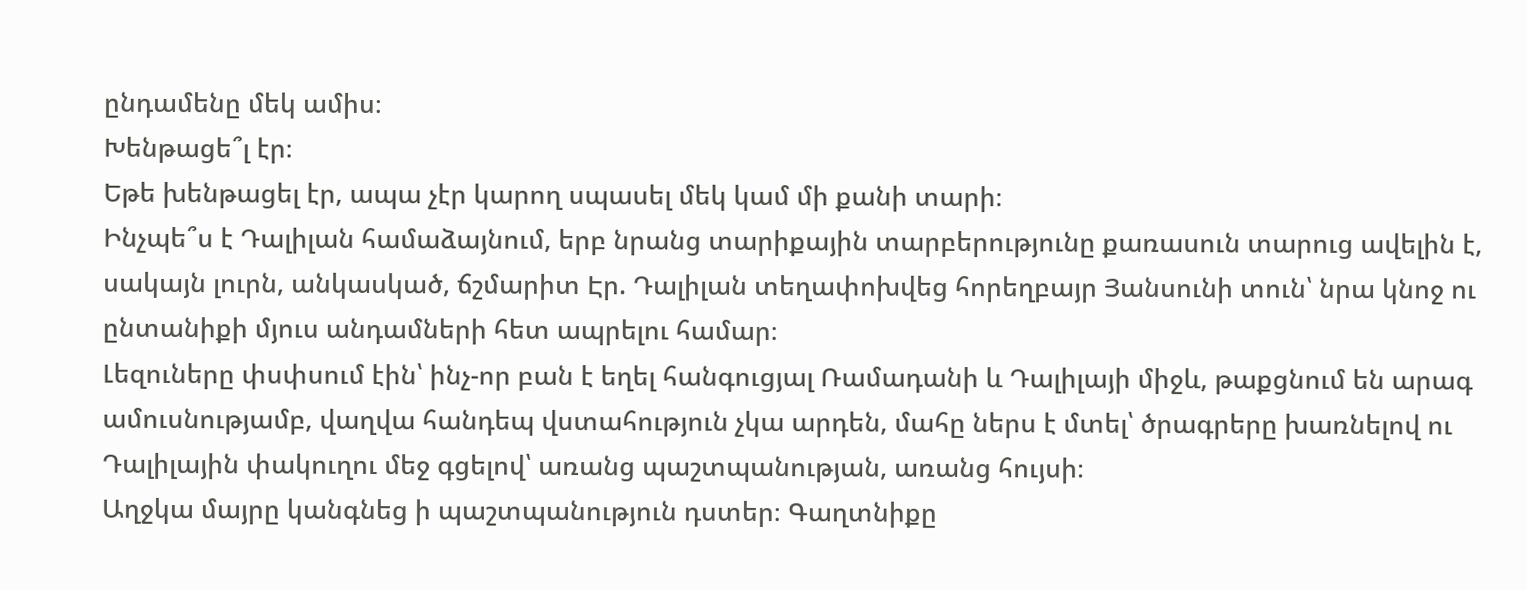ընդամենը մեկ ամիս։
Խենթացե՞լ էր։
Եթե խենթացել էր, ապա չէր կարող սպասել մեկ կամ մի քանի տարի։
Ինչպե՞ս է Դալիլան համաձայնում, երբ նրանց տարիքային տարբերությունը քառասուն տարուց ավելին է, սակայն լուրն, անկասկած, ճշմարիտ Էր. Դալիլան տեղափոխվեց հորեղբայր Յանսունի տուն՝ նրա կնոջ ու ընտանիքի մյուս անդամների հետ ապրելու համար։
Լեզուները փսփսում էին՝ ինչ-որ բան է եղել հանգուցյալ Ռամադանի և Դալիլայի միջև, թաքցնում են արագ ամուսնությամբ, վաղվա հանդեպ վստահություն չկա արդեն, մահը ներս է մտել՝ ծրագրերը խառնելով ու Դալիլային փակուղու մեջ գցելով՝ առանց պաշտպանության, առանց հույսի։
Աղջկա մայրը կանգնեց ի պաշտպանություն դստեր։ Գաղտնիքը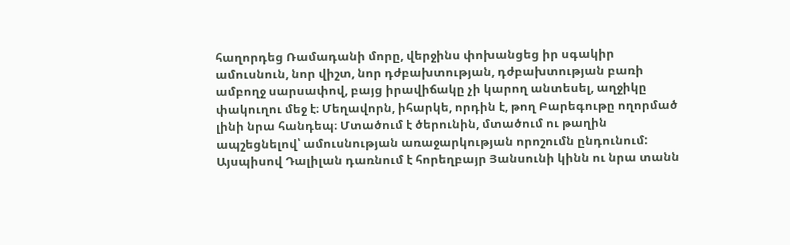հաղորդեց Ռամադանի մորը, վերջինս փոխանցեց իր սգակիր ամուսնուն, նոր վիշտ, նոր դժբախտության, դժբախտության բառի ամբողջ սարսափով, բայց իրավիճակը չի կարող անտեսել, աղջիկը փակուղու մեջ է։ Մեղավորն, իհարկե, որդին է, թող Բարեգութը ողորմած լինի նրա հանդեպ։ Մտածում է ծերունին, մտածում ու թաղին ապշեցնելով՝ ամուսնության առաջարկության որոշումն ընդունում:
Այսպիսով Դալիլան դառնում է հորեղբայր Յանսունի կինն ու նրա տանն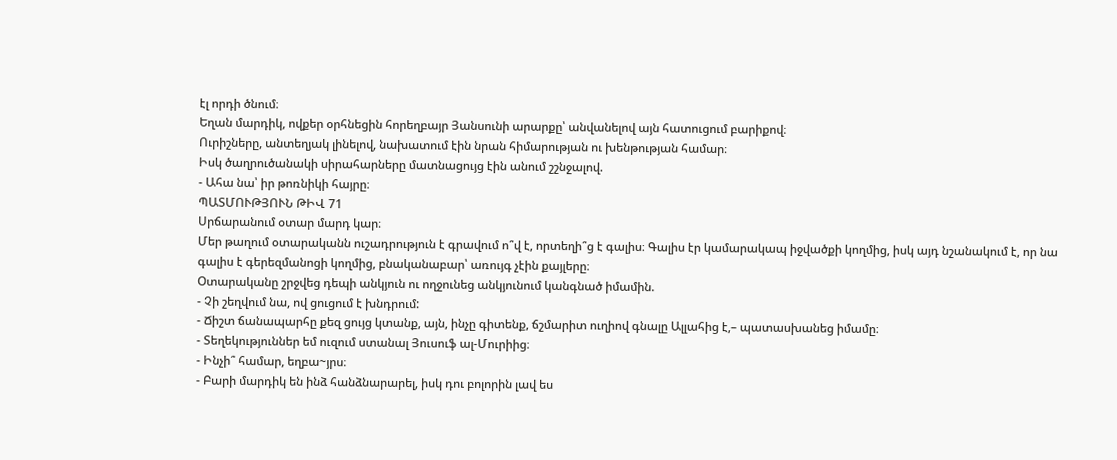էլ որդի ծնում։
Եղան մարդիկ, ովքեր օրհնեցին հորեղբայր Յանսունի արարքը՝ անվանելով այն հատուցում բարիքով։
Ուրիշները, անտեղյակ լինելով, նախատում էին նրան հիմարության ու խենթության համար։
Իսկ ծաղրուծանակի սիրահարները մատնացույց էին անում շշնջալով.
- Ահա նա՝ իր թոռնիկի հայրը։
ՊԱՏՄՈՒԹՅՈՒՆ ԹԻՎ 71
Սրճարանում օտար մարդ կար։
Մեր թաղում օտարականն ուշադրություն է գրավում ո՞վ է, որտեղի՞ց է գալիս։ Գալիս էր կամարակապ իջվածքի կողմից, իսկ այդ նշանակում է, որ նա գալիս է գերեզմանոցի կողմից, բնականաբար՝ առույգ չէին քայլերը։
Օտարականը շրջվեց դեպի անկյուն ու ողջունեց անկյունում կանգնած իմամին.
- Չի շեղվում նա, ով ցուցում է խնդրում:
- Ճիշտ ճանապարհը քեզ ցույց կտանք, այն, ինչը գիտենք, ճշմարիտ ուղիով գնալը Ալլահից է,– պատասխանեց իմամը։
- Տեղեկություններ եմ ուզում ստանալ Յուսուֆ ալ-Մուրիից։
- Ինչի՞ համար, եղբա~յրս։
- Բարի մարդիկ են ինձ հանձնարարել, իսկ դու բոլորին լավ ես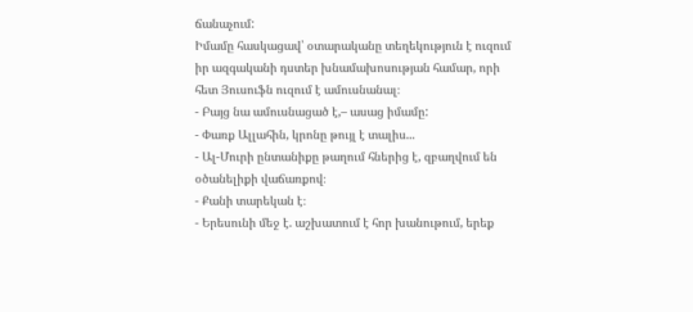ճանաչում:
Իմամը հասկացավ՝ օտարականը տեղեկություն է ուզում իր ազգականի դստեր խնամախոսության համար, որի հետ Յուսուֆն ուզում է ամուսնանալ։
- Բայց նա ամուսնացած է,– ասաց իմամը:
- Փառք Ալլահին, կրոնը թույլ է տալիս...
- Ալ-Մուրի ընտանիքը թաղում հներից է, զբաղվում են օծանելիքի վաճառքով։
- Քանի տարեկան է։
- Երեսունի մեջ է. աշխատում է հոր խանութում, երեք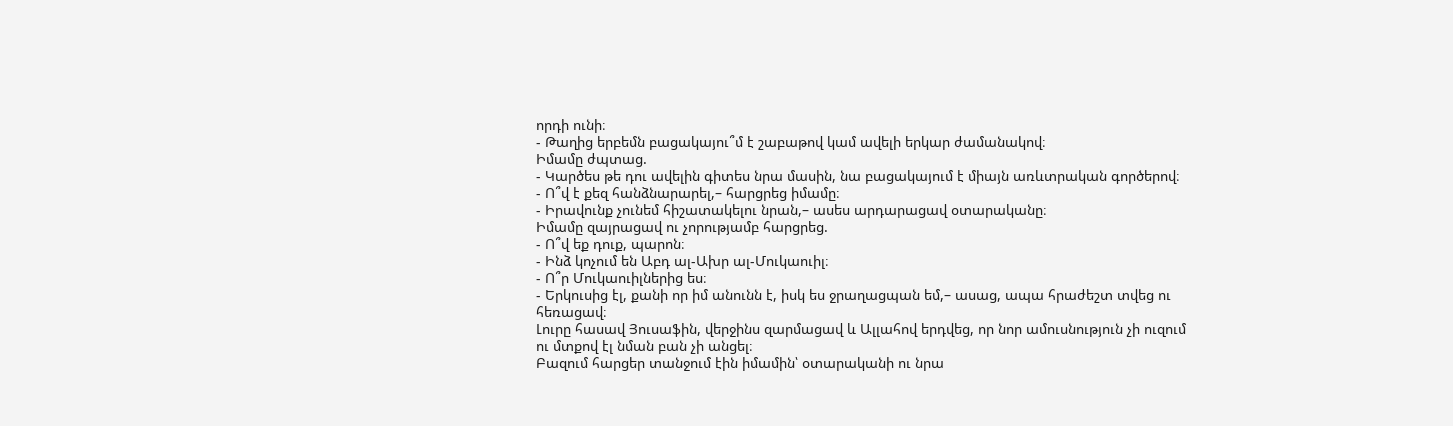որդի ունի։
- Թաղից երբեմն բացակայու՞մ է շաբաթով կամ ավելի երկար ժամանակով։
Իմամը ժպտաց.
- Կարծես թե դու ավելին գիտես նրա մասին, նա բացակայում է միայն առևտրական գործերով։
- Ո՞վ է քեզ հանձնարարել,– հարցրեց իմամը։
- Իրավունք չունեմ հիշատակելու նրան,– ասես արդարացավ օտարականը։
Իմամը զայրացավ ու չորությամբ հարցրեց.
- Ո՞վ եք դուք, պարոն։
- Ինձ կոչում են Աբդ ալ-Ախր ալ-Մուկաուիլ։
- Ո՞ր Մուկաուիլներից ես։
- Երկուսից էլ, քանի որ իմ անունն է, իսկ ես ջրաղացպան եմ,– ասաց, ապա հրաժեշտ տվեց ու հեռացավ։
Լուրը հասավ Յուսաֆին, վերջինս զարմացավ և Ալլահով երդվեց, որ նոր ամուսնություն չի ուզում ու մտքով էլ նման բան չի անցել։
Բազում հարցեր տանջում էին իմամին՝ օտարականի ու նրա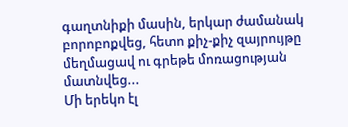գաղտնիքի մասին, երկար ժամանակ բորոբոքվեց, հետո քիչ-քիչ զայրույթը մեղմացավ ու գրեթե մոռացության մատնվեց...
Մի երեկո էլ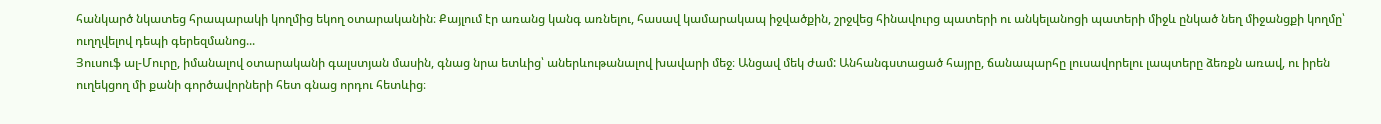հանկարծ նկատեց հրապարակի կողմից եկող օտարականին։ Քայլում էր առանց կանգ առնելու, հասավ կամարակապ իջվածքին, շրջվեց հինավուրց պատերի ու անկելանոցի պատերի միջև ընկած նեղ միջանցքի կողմը՝ ուղղվելով դեպի գերեզմանոց...
Յուսուֆ ալ-Մուրը, իմանալով օտարականի գալստյան մասին, գնաց նրա ետևից՝ աներևութանալով խավարի մեջ։ Անցավ մեկ ժամ: Անհանգստացած հայրը, ճանապարհը լուսավորելու լապտերը ձեռքն առավ, ու իրեն ուղեկցող մի քանի գործավորների հետ գնաց որդու հետևից։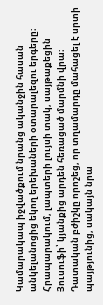Կամարակապ իջվածքում նրանց ականջին հասան անկելանոցից եկող երեխաների օտարալեզու երգերը։
Հրապարակում, լապտերի լույսի տակ, սայթաքեցին Յուսուֆի՝ կյանքից արդեն հեռացած մարմնի վրա։
Դատական բժիշկը որոշեց, որ տղամարդը մահացել է սրտի պայթյունից, սակայն նրա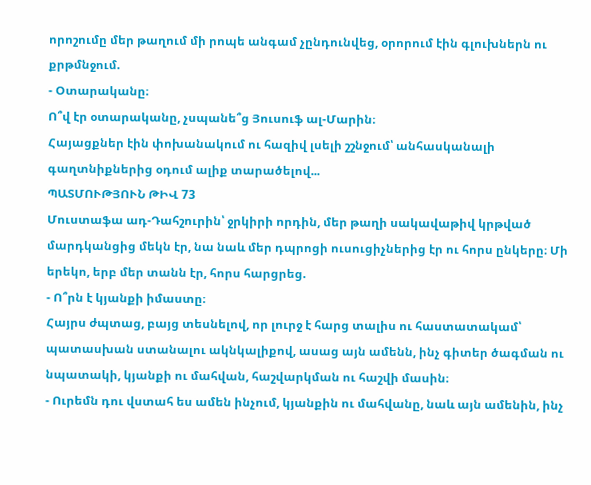որոշումը մեր թաղում մի րոպե անգամ չընդունվեց, օրորում էին գլուխներն ու քրթմնջում.
- Օտարականը։
Ո՞վ էր օտարականը, չսպանե՞ց Յուսուֆ ալ-Մարին։
Հայացքներ էին փոխանակում ու հազիվ լսելի շշնջում՝ անհասկանալի գաղտնիքներից օդում ալիք տարածելով...
ՊԱՏՄՈՒԹՅՈՒՆ ԹԻՎ 73
Մուստաֆա ադ-Դահշուրին՝ ջրկիրի որդին, մեր թաղի սակավաթիվ կրթված մարդկանցից մեկն էր, նա նաև մեր դպրոցի ուսուցիչներից էր ու հորս ընկերը։ Մի երեկո, երբ մեր տանն էր, հորս հարցրեց.
- Ո՞րն է կյանքի իմաստը։
Հայրս ժպտաց, բայց տեսնելով, որ լուրջ է հարց տալիս ու հաստատակամ՝ պատասխան ստանալու ակնկալիքով, ասաց այն ամենն, ինչ գիտեր ծագման ու նպատակի, կյանքի ու մահվան, հաշվարկման ու հաշվի մասին։
- Ուրեմն դու վստահ ես ամեն ինչում, կյանքին ու մահվանը, նաև այն ամենին, ինչ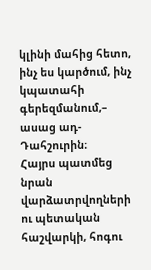կլինի մահից հետո, ինչ ես կարծում, ինչ կպատահի գերեզմանում,– ասաց ադ-Դահշուրին։
Հայրս պատմեց նրան վարձատրվողների ու պետական հաշվարկի, հոգու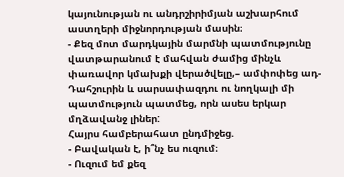կայունության ու անդրշիրիմյան աշխարհում աստղերի միջնորդության մասին։
- Քեզ մոտ մարդկային մարմնի պատմությունը վատթարանում է մահվան ժամից մինչև փառավոր կմախքի վերածվելը,– ամփոփեց ադ-Դահշուրին և սարսափազդու ու նողկալի մի պատմություն պատմեց, որն ասես երկար մղձավանջ լիներ:
Հայրս համբերահատ ընդմիջեց.
- Բավական է, ի՞նչ ես ուզում։
- Ուզում եմ քեզ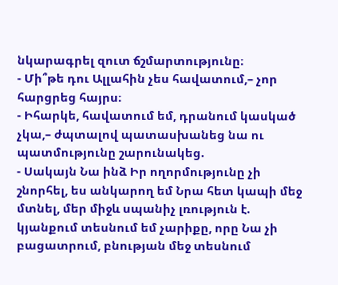նկարագրել զուտ ճշմարտությունը։
- Մի՞թե դու Ալլահին չես հավատում,– չոր հարցրեց հայրս։
- Իհարկե, հավատում եմ, դրանում կասկած չկա,– ժպտալով պատասխանեց նա ու պատմությունը շարունակեց.
- Սակայն Նա ինձ Իր ողորմությունը չի շնորհել, ես անկարող եմ Նրա հետ կապի մեջ մտնել, մեր միջև սպանիչ լռություն է. կյանքում տեսնում եմ չարիքը, որը Նա չի բացատրում, բնության մեջ տեսնում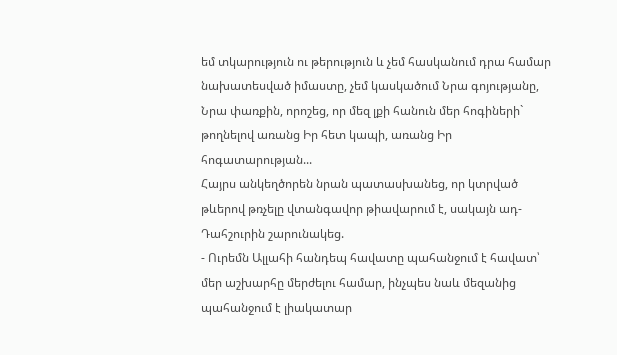եմ տկարություն ու թերություն և չեմ հասկանում դրա համար նախատեսված իմաստը, չեմ կասկածում Նրա գոյությանը, Նրա փառքին, որոշեց, որ մեզ լքի հանուն մեր հոգիների` թողնելով առանց Իր հետ կապի, առանց Իր հոգատարության...
Հայրս անկեղծորեն նրան պատասխանեց, որ կտրված թևերով թռչելը վտանգավոր թիավարում է, սակայն ադ-Դահշուրին շարունակեց.
- Ուրեմն Ալլահի հանդեպ հավատը պահանջում է հավատ՝ մեր աշխարհը մերժելու համար, ինչպես նաև մեզանից պահանջում է լիակատար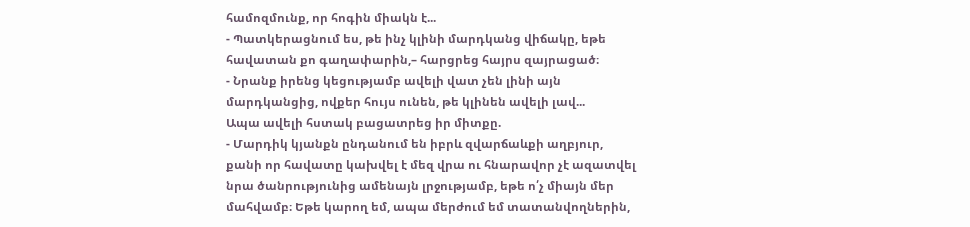համոզմունք, որ հոգին միակն է...
- Պատկերացնում ես, թե ինչ կլինի մարդկանց վիճակը, եթե հավատան քո գաղափարին,– հարցրեց հայրս զայրացած։
- Նրանք իրենց կեցությամբ ավելի վատ չեն լինի այն մարդկանցից, ովքեր հույս ունեն, թե կլինեն ավելի լավ...
Ապա ավելի հստակ բացատրեց իր միտքը.
- Մարդիկ կյանքն ընդանում են իբրև զվարճաևքի աղբյուր, քանի որ հավատը կախվել է մեզ վրա ու հնարավոր չէ ազատվել նրա ծանրությունից ամենայն լրջությամբ, եթե ո՛չ միայն մեր մահվամբ։ Եթե կարող եմ, ապա մերժում եմ տատանվողներին,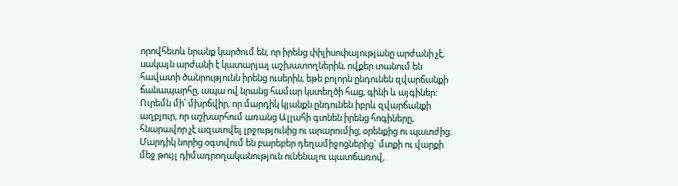որովհետև նրանք կարծում են, որ իրենց փիլիսոփայությանը արժանի չէ, սակայն արժանի է կատարյալ աշխատողներին, ովքեր տանում են հավատի ծանրությունն իրենց ուսերին, եթե բոլորն ընդունեն զվարճանքի ճանապարհը, ապա ով նրանց համար կստեղծի հաց, գինի և այգիներ։ Ուրեմն մի՛ մխրճվիր, որ մարդիկ կյանքն ընդունեն իբրև զվարճանքի աղբյուր, որ աշխարհում առանց Ալլահի գտնեն իրենց հոգիները, հնարավոր չէ ազատվել լրջությունից ու արարումից, օրենքից ու պատժից։ Մարդիկ նորից օգտվում են բարեբեր դեղամիջոցներից` մտքի ու վարքի մեջ թույլ դիմադրողականություն ունենալու պատճառով,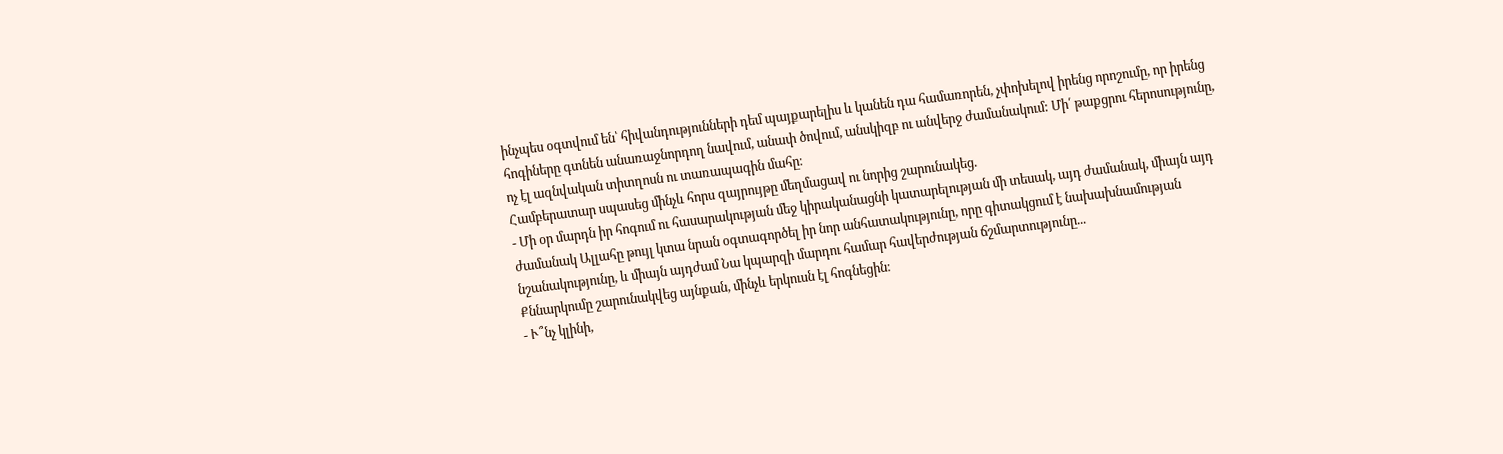ինչպես օգտվում են՝ հիվանդությունների դեմ պայքարելիս և կանեն դա համառորեն, չփոխելով իրենց որոշումը, որ իրենց հոգիները գտնեն անառաջնորդող նավում, անափ ծովում, անսկիզբ ու անվերջ ժամանակում: Մի՛ թաքցրու հերոսությունը, ոչ էլ ազնվական տիտղոսն ու տառապագին մահը։
Համբերատար սպասեց մինչև հորս զայրույթը մեղմացավ ու նորից շարունակեց.
- Մի օր մարդն իր հոգում ու հասարակության մեջ կիրականացնի կատարելության մի տեսակ, այդ ժամանակ, միայն այդ ժամանակ Ալլահը թույլ կտա նրան օգտագործել իր նոր անհատակությունը, որը գիտակցում է նախախնամության նշանակությունը, և միայն այդժամ Նա կպարզի մարդու համար հավերժության ճշմարտությունը...
Քննարկումը շարունակվեց այնքան, մինչև երկուսն էլ հոգնեցին։
- Ւ՞նչ կլինի,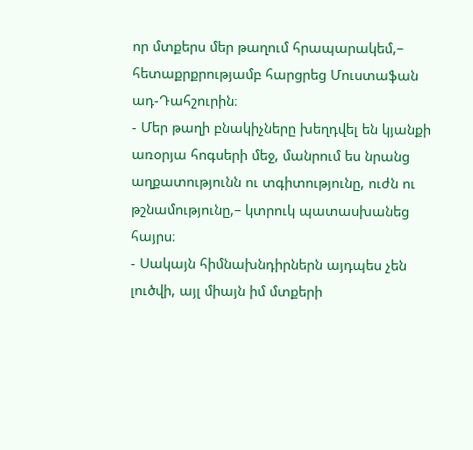որ մտքերս մեր թաղում հրապարակեմ,– հետաքրքրությամբ հարցրեց Մուստաֆան ադ-Դահշուրին։
- Մեր թաղի բնակիչները խեղդվել են կյանքի առօրյա հոգսերի մեջ, մանրում ես նրանց աղքատությունն ու տգիտությունը, ուժն ու թշնամությունը,– կտրուկ պատասխանեց հայրս։
- Սակայն հիմնախնդիրներն այդպես չեն լուծվի, այլ միայն իմ մտքերի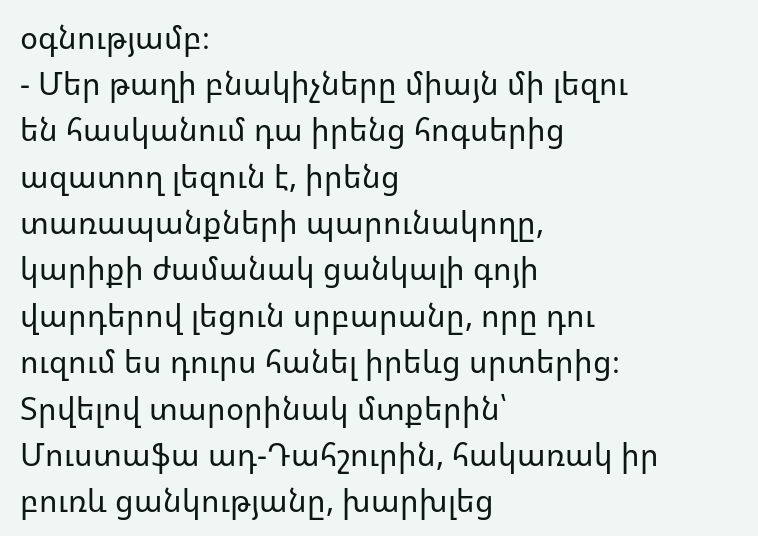օգնությամբ։
- Մեր թաղի բնակիչները միայն մի լեզու են հասկանում դա իրենց հոգսերից ազատող լեզուն է, իրենց տառապանքների պարունակողը, կարիքի ժամանակ ցանկալի գոյի վարդերով լեցուն սրբարանը, որը դու ուզում ես դուրս հանել իրեևց սրտերից։
Տրվելով տարօրինակ մտքերին՝ Մուստաֆա ադ-Դահշուրին, հակառակ իր բուռև ցանկությանը, խարխլեց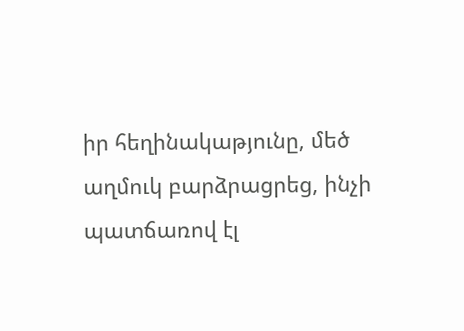իր հեղինակաթյունը, մեծ աղմուկ բարձրացրեց, ինչի պատճառով էլ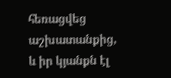հեռացվեց աշխատանքից, և իր կյանքն էլ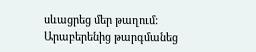սևացրեց մեր թաղում:
Արաբերենից թարգմանեց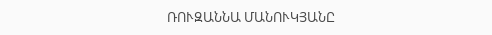ՌՈՒԶԱՆՆԱ ՄԱՆՈՒԿՅԱՆԸ